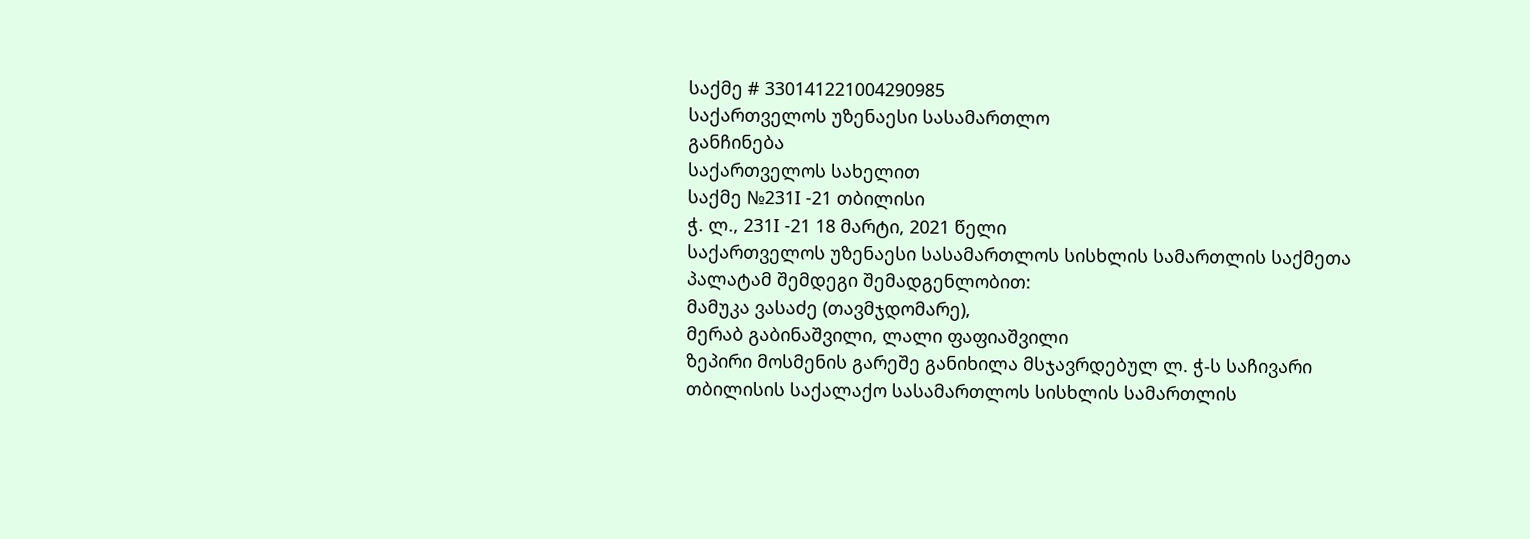საქმე # 330141221004290985
საქართველოს უზენაესი სასამართლო
განჩინება
საქართველოს სახელით
საქმე №231I -21 თბილისი
ჭ. ლ., 231I -21 18 მარტი, 2021 წელი
საქართველოს უზენაესი სასამართლოს სისხლის სამართლის საქმეთა პალატამ შემდეგი შემადგენლობით:
მამუკა ვასაძე (თავმჯდომარე),
მერაბ გაბინაშვილი, ლალი ფაფიაშვილი
ზეპირი მოსმენის გარეშე განიხილა მსჯავრდებულ ლ. ჭ-ს საჩივარი თბილისის საქალაქო სასამართლოს სისხლის სამართლის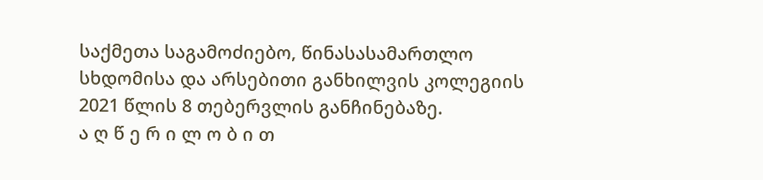საქმეთა საგამოძიებო, წინასასამართლო სხდომისა და არსებითი განხილვის კოლეგიის 2021 წლის 8 თებერვლის განჩინებაზე.
ა ღ წ ე რ ი ლ ო ბ ი თ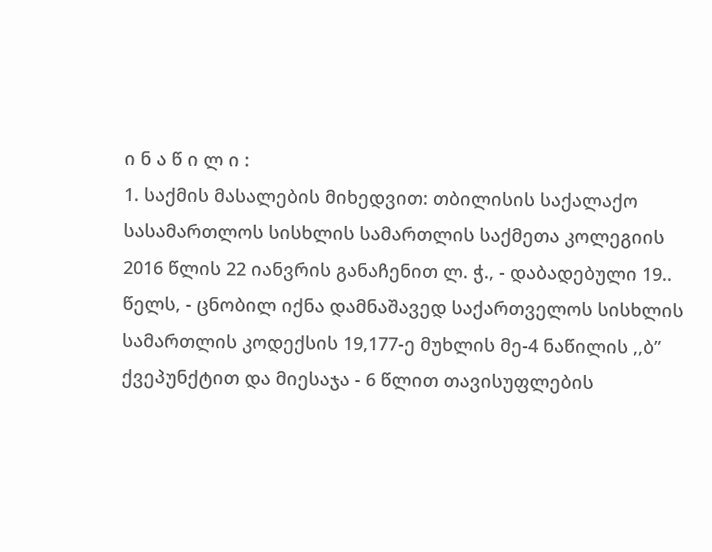ი ნ ა წ ი ლ ი :
1. საქმის მასალების მიხედვით: თბილისის საქალაქო სასამართლოს სისხლის სამართლის საქმეთა კოლეგიის 2016 წლის 22 იანვრის განაჩენით ლ. ჭ., - დაბადებული 19.. წელს, - ცნობილ იქნა დამნაშავედ საქართველოს სისხლის სამართლის კოდექსის 19,177-ე მუხლის მე-4 ნაწილის ,,ბ” ქვეპუნქტით და მიესაჯა - 6 წლით თავისუფლების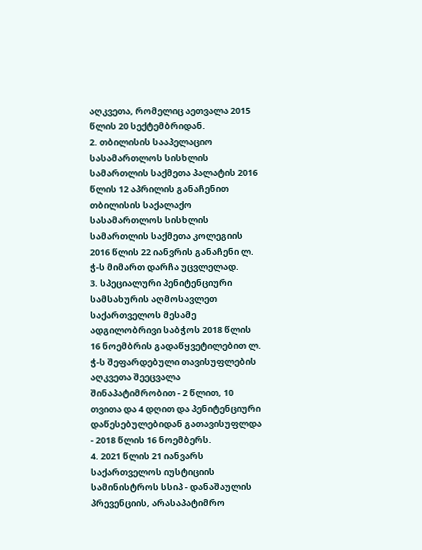აღკვეთა, რომელიც აეთვალა 2015 წლის 20 სექტემბრიდან.
2. თბილისის სააპელაციო სასამართლოს სისხლის სამართლის საქმეთა პალატის 2016 წლის 12 აპრილის განაჩენით თბილისის საქალაქო სასამართლოს სისხლის სამართლის საქმეთა კოლეგიის 2016 წლის 22 იანვრის განაჩენი ლ. ჭ-ს მიმართ დარჩა უცვლელად.
3. სპეციალური პენიტენციური სამსახურის აღმოსავლეთ საქართველოს მესამე ადგილობრივი საბჭოს 2018 წლის 16 ნოემბრის გადაწყვეტილებით ლ. ჭ-ს შეფარდებული თავისუფლების აღკვეთა შეეცვალა შინაპატიმრობით - 2 წლით, 10 თვითა და 4 დღით და პენიტენციური დაწესებულებიდან გათავისუფლდა - 2018 წლის 16 ნოემბერს.
4. 2021 წლის 21 იანვარს საქართველოს იუსტიციის სამინისტროს სსიპ - დანაშაულის პრევენციის, არასაპატიმრო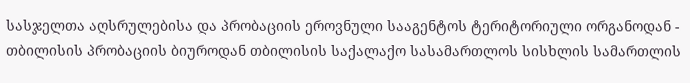სასჯელთა აღსრულებისა და პრობაციის ეროვნული სააგენტოს ტერიტორიული ორგანოდან - თბილისის პრობაციის ბიუროდან თბილისის საქალაქო სასამართლოს სისხლის სამართლის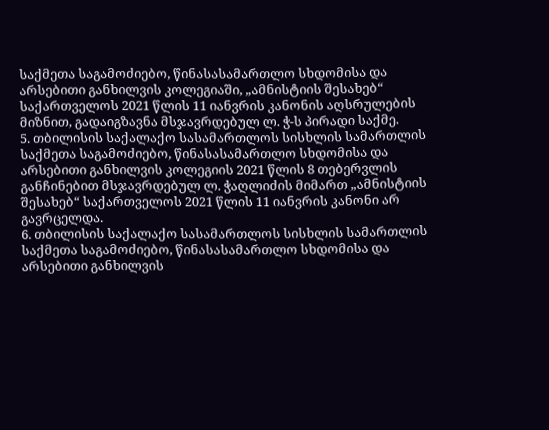საქმეთა საგამოძიებო, წინასასამართლო სხდომისა და არსებითი განხილვის კოლეგიაში, „ამნისტიის შესახებ“ საქართველოს 2021 წლის 11 იანვრის კანონის აღსრულების მიზნით, გადაიგზავნა მსჯავრდებულ ლ. ჭ-ს პირადი საქმე.
5. თბილისის საქალაქო სასამართლოს სისხლის სამართლის საქმეთა საგამოძიებო, წინასასამართლო სხდომისა და არსებითი განხილვის კოლეგიის 2021 წლის 8 თებერვლის განჩინებით მსჯავრდებულ ლ. ჭაღლიძის მიმართ „ამნისტიის შესახებ“ საქართველოს 2021 წლის 11 იანვრის კანონი არ გავრცელდა.
6. თბილისის საქალაქო სასამართლოს სისხლის სამართლის საქმეთა საგამოძიებო, წინასასამართლო სხდომისა და არსებითი განხილვის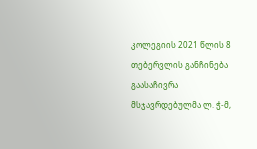კოლეგიის 2021 წლის 8 თებერვლის განჩინება გაასაჩივრა მსჯავრდებულმა ლ. ჭ-მ,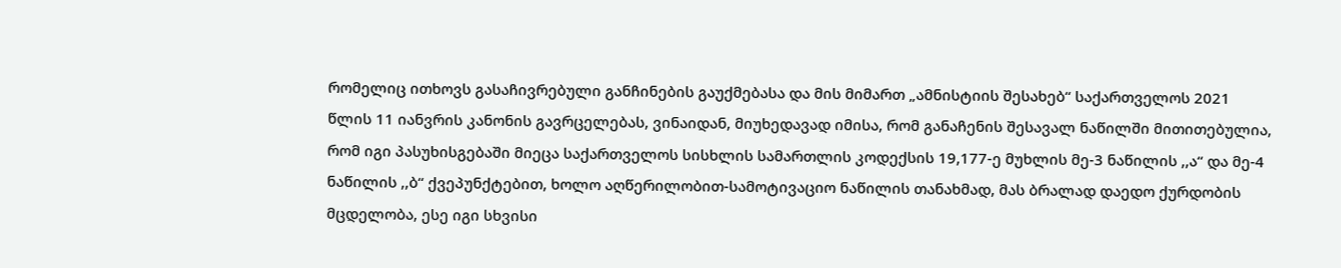რომელიც ითხოვს გასაჩივრებული განჩინების გაუქმებასა და მის მიმართ „ამნისტიის შესახებ“ საქართველოს 2021 წლის 11 იანვრის კანონის გავრცელებას, ვინაიდან, მიუხედავად იმისა, რომ განაჩენის შესავალ ნაწილში მითითებულია, რომ იგი პასუხისგებაში მიეცა საქართველოს სისხლის სამართლის კოდექსის 19,177-ე მუხლის მე-3 ნაწილის ,,ა“ და მე-4 ნაწილის ,,ბ“ ქვეპუნქტებით, ხოლო აღწერილობით-სამოტივაციო ნაწილის თანახმად, მას ბრალად დაედო ქურდობის მცდელობა, ესე იგი სხვისი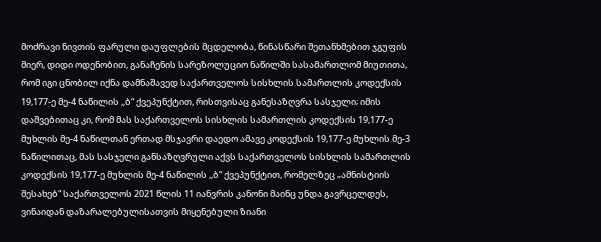მოძრავი ნივთის ფარული დაუფლების მცდელობა, წინასწარი შეთანხმებით ჯგუფის მიერ, დიდი ოდენობით, განაჩენის სარეზოლუციო ნაწილში სასამართლომ მიუთითა, რომ იგი ცნობილ იქნა დამნაშავედ საქართველოს სისხლის სამართლის კოდექსის 19,177-ე მე-4 ნაწილის ,,ბ“ ქვეპუნქტით, რისთვისაც განესაზღვრა სასჯელი; იმის დაშვებითაც კი, რომ მას საქართველოს სისხლის სამართლის კოდექსის 19,177-ე მუხლის მე-4 ნაწილთან ერთად მსჯავრი დაედო ამავე კოდექსის 19,177-ე მუხლის მე-3 ნაწილითაც, მას სასჯელი განსაზღვრული აქვს საქართველოს სისხლის სამართლის კოდექსის 19,177-ე მუხლის მე-4 ნაწილის ,,ბ“ ქვეპუნქტით, რომელზეც „ამნისტიის შესახებ“ საქართველოს 2021 წლის 11 იანვრის კანონი მაინც უნდა გავრცელდეს, ვინაიდან დაზარალებულისათვის მიყენებული ზიანი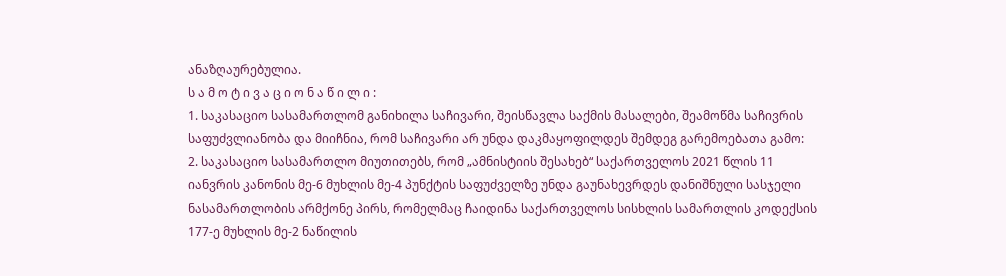ანაზღაურებულია.
ს ა მ ო ტ ი ვ ა ც ი ო ნ ა წ ი ლ ი :
1. საკასაციო სასამართლომ განიხილა საჩივარი, შეისწავლა საქმის მასალები, შეამოწმა საჩივრის საფუძვლიანობა და მიიჩნია, რომ საჩივარი არ უნდა დაკმაყოფილდეს შემდეგ გარემოებათა გამო:
2. საკასაციო სასამართლო მიუთითებს, რომ „ამნისტიის შესახებ“ საქართველოს 2021 წლის 11 იანვრის კანონის მე-6 მუხლის მე-4 პუნქტის საფუძველზე უნდა გაუნახევრდეს დანიშნული სასჯელი ნასამართლობის არმქონე პირს, რომელმაც ჩაიდინა საქართველოს სისხლის სამართლის კოდექსის 177-ე მუხლის მე-2 ნაწილის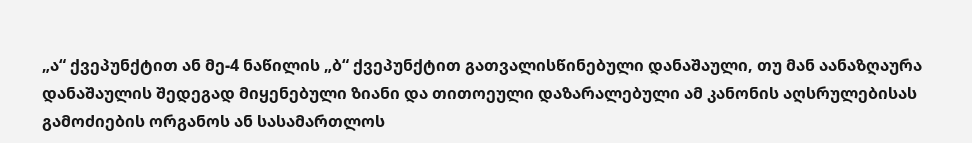„ა“ ქვეპუნქტით ან მე-4 ნაწილის „ბ“ ქვეპუნქტით გათვალისწინებული დანაშაული, თუ მან აანაზღაურა დანაშაულის შედეგად მიყენებული ზიანი და თითოეული დაზარალებული ამ კანონის აღსრულებისას გამოძიების ორგანოს ან სასამართლოს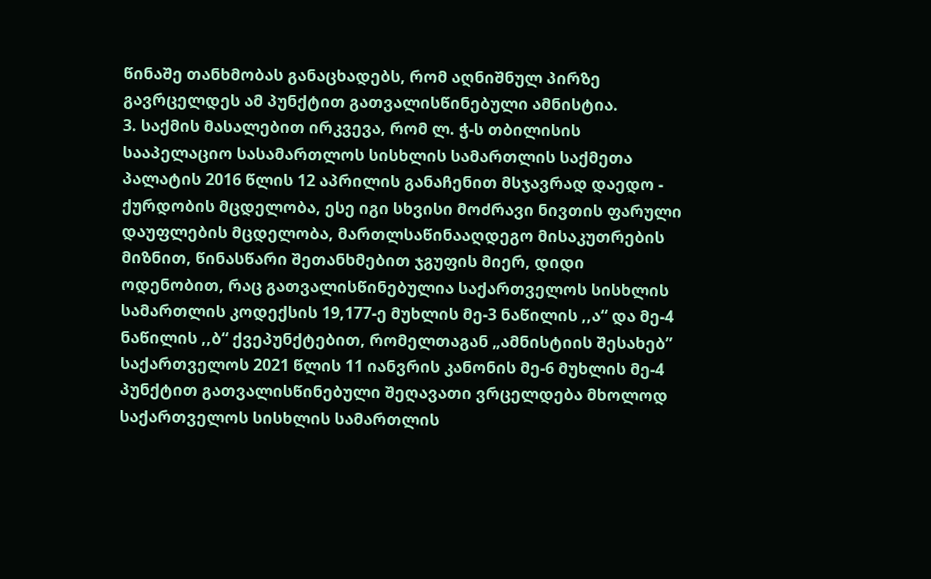წინაშე თანხმობას განაცხადებს, რომ აღნიშნულ პირზე გავრცელდეს ამ პუნქტით გათვალისწინებული ამნისტია.
3. საქმის მასალებით ირკვევა, რომ ლ. ჭ-ს თბილისის სააპელაციო სასამართლოს სისხლის სამართლის საქმეთა პალატის 2016 წლის 12 აპრილის განაჩენით მსჯავრად დაედო - ქურდობის მცდელობა, ესე იგი სხვისი მოძრავი ნივთის ფარული დაუფლების მცდელობა, მართლსაწინააღდეგო მისაკუთრების მიზნით, წინასწარი შეთანხმებით ჯგუფის მიერ, დიდი ოდენობით, რაც გათვალისწინებულია საქართველოს სისხლის სამართლის კოდექსის 19,177-ე მუხლის მე-3 ნაწილის ,,ა“ და მე-4 ნაწილის ,,ბ“ ქვეპუნქტებით, რომელთაგან „ამნისტიის შესახებ” საქართველოს 2021 წლის 11 იანვრის კანონის მე-6 მუხლის მე-4 პუნქტით გათვალისწინებული შეღავათი ვრცელდება მხოლოდ საქართველოს სისხლის სამართლის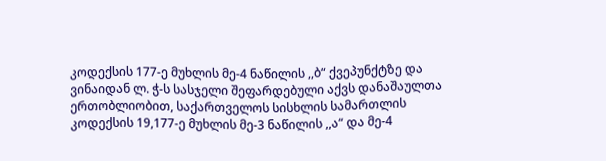კოდექსის 177-ე მუხლის მე-4 ნაწილის ,,ბ“ ქვეპუნქტზე და ვინაიდან ლ. ჭ-ს სასჯელი შეფარდებული აქვს დანაშაულთა ერთობლიობით, საქართველოს სისხლის სამართლის კოდექსის 19,177-ე მუხლის მე-3 ნაწილის ,,ა“ და მე-4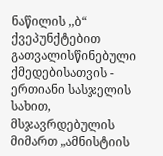ნაწილის ,,ბ“ ქვეპუნქტებით გათვალისწინებული ქმედებისათვის - ერთიანი სასჯელის სახით, მსჯავრდებულის მიმართ „ამნისტიის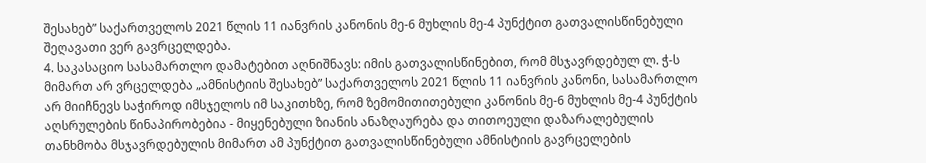შესახებ” საქართველოს 2021 წლის 11 იანვრის კანონის მე-6 მუხლის მე-4 პუნქტით გათვალისწინებული შეღავათი ვერ გავრცელდება.
4. საკასაციო სასამართლო დამატებით აღნიშნავს: იმის გათვალისწინებით, რომ მსჯავრდებულ ლ. ჭ-ს მიმართ არ ვრცელდება „ამნისტიის შესახებ” საქართველოს 2021 წლის 11 იანვრის კანონი, სასამართლო არ მიიჩნევს საჭიროდ იმსჯელოს იმ საკითხზე, რომ ზემომითითებული კანონის მე-6 მუხლის მე-4 პუნქტის აღსრულების წინაპირობებია - მიყენებული ზიანის ანაზღაურება და თითოეული დაზარალებულის თანხმობა მსჯავრდებულის მიმართ ამ პუნქტით გათვალისწინებული ამნისტიის გავრცელების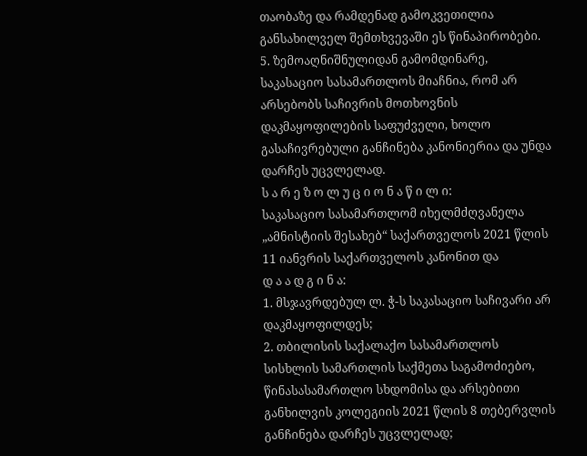თაობაზე და რამდენად გამოკვეთილია განსახილველ შემთხვევაში ეს წინაპირობები.
5. ზემოაღნიშნულიდან გამომდინარე, საკასაციო სასამართლოს მიაჩნია, რომ არ არსებობს საჩივრის მოთხოვნის დაკმაყოფილების საფუძველი, ხოლო გასაჩივრებული განჩინება კანონიერია და უნდა დარჩეს უცვლელად.
ს ა რ ე ზ ო ლ უ ც ი ო ნ ა წ ი ლ ი:
საკასაციო სასამართლომ იხელმძღვანელა „ამნისტიის შესახებ“ საქართველოს 2021 წლის 11 იანვრის საქართველოს კანონით და
დ ა ა დ გ ი ნ ა:
1. მსჯავრდებულ ლ. ჭ-ს საკასაციო საჩივარი არ დაკმაყოფილდეს;
2. თბილისის საქალაქო სასამართლოს სისხლის სამართლის საქმეთა საგამოძიებო, წინასასამართლო სხდომისა და არსებითი განხილვის კოლეგიის 2021 წლის 8 თებერვლის განჩინება დარჩეს უცვლელად;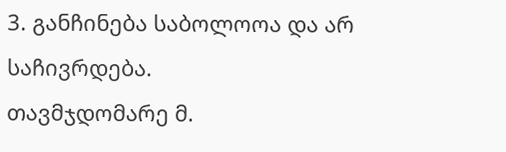3. განჩინება საბოლოოა და არ საჩივრდება.
თავმჯდომარე მ.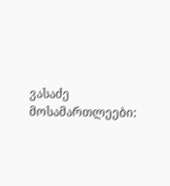ვასაძე
მოსამართლეები: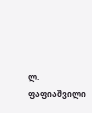ლ. ფაფიაშვილი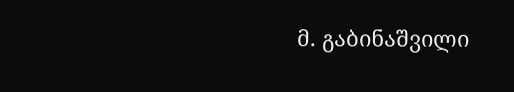მ. გაბინაშვილი